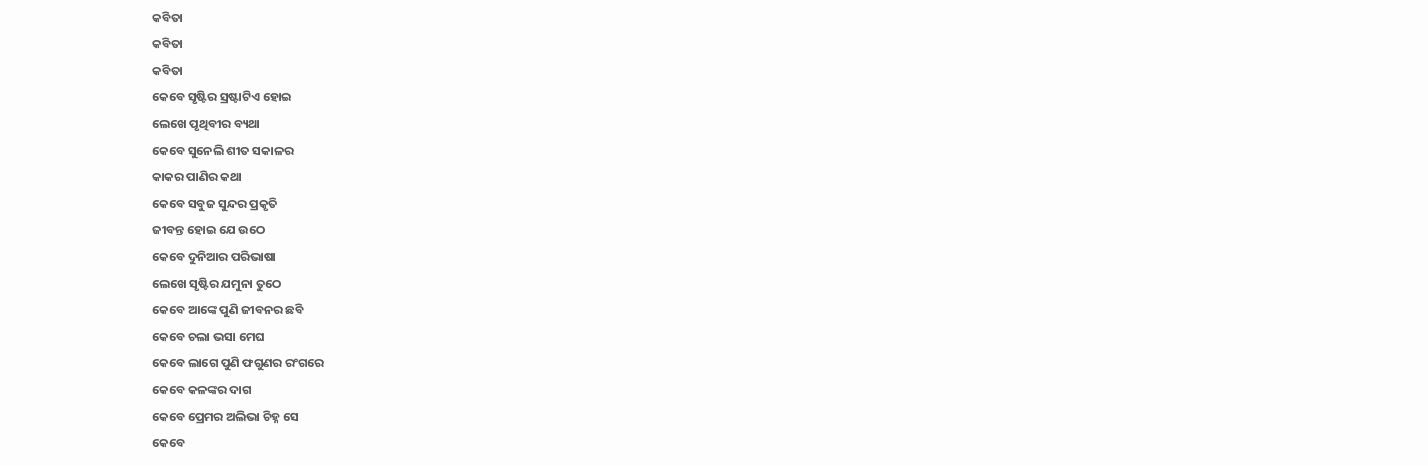କବିତା
କବିତା
କବିତା
କେବେ ସୃଷ୍ଟିର ସ୍ରଷ୍ଟାଟିଏ ହୋଇ
ଲେଖେ ପୃଥିବୀର ବ୍ୟଥା
କେବେ ସୁନେଲି ଶୀତ ସକାଳର
କାକର ପାଣିର କଥା
କେବେ ସବୁଜ ସୁନ୍ଦର ପ୍ରକୃତି
ଜୀବନ୍ତ ହୋଇ ଯେ ଉଠେ
କେବେ ଦୁନିଆର ପରିଭାଷା
ଲେଖେ ସୃଷ୍ଟିର ଯମୁନା ତୁଠେ
କେବେ ଆଙ୍କେ ପୁଣି ଜୀବନର ଛବି
କେବେ ଚଲା ଭସା ମେଘ
କେବେ ଲାଗେ ପୁଣି ଫଗୁଣର ରଂଗରେ
କେବେ କଳଙ୍କର ଦାଗ
କେବେ ପ୍ରେମର ଅଲିଭା ଚିହ୍ନ ସେ
କେବେ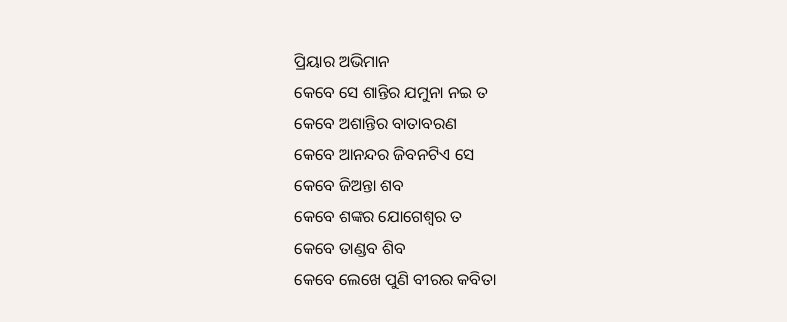ପ୍ରିୟାର ଅଭିମାନ
କେବେ ସେ ଶାନ୍ତିର ଯମୁନା ନଇ ତ
କେବେ ଅଶାନ୍ତିର ବାତାବରଣ
କେବେ ଆନନ୍ଦର ଜିବନଟିଏ ସେ
କେବେ ଜିଅନ୍ତା ଶବ
କେବେ ଶଙ୍କର ଯୋଗେଶ୍ୱର ତ
କେବେ ତାଣ୍ଡବ ଶିବ
କେବେ ଲେଖେ ପୁଣି ବୀରର କବିତା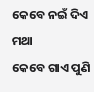କେବେ ନଇଁ ଦିଏ ମଥା
କେବେ ଗାଏ ପୁଣି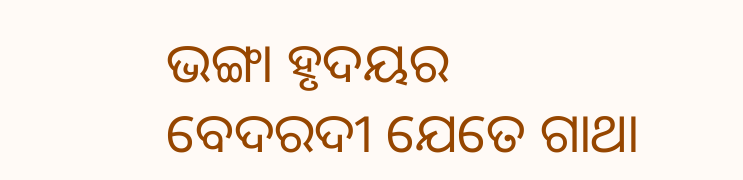ଭଙ୍ଗା ହୃଦୟର
ବେଦରଦୀ ଯେତେ ଗାଥା